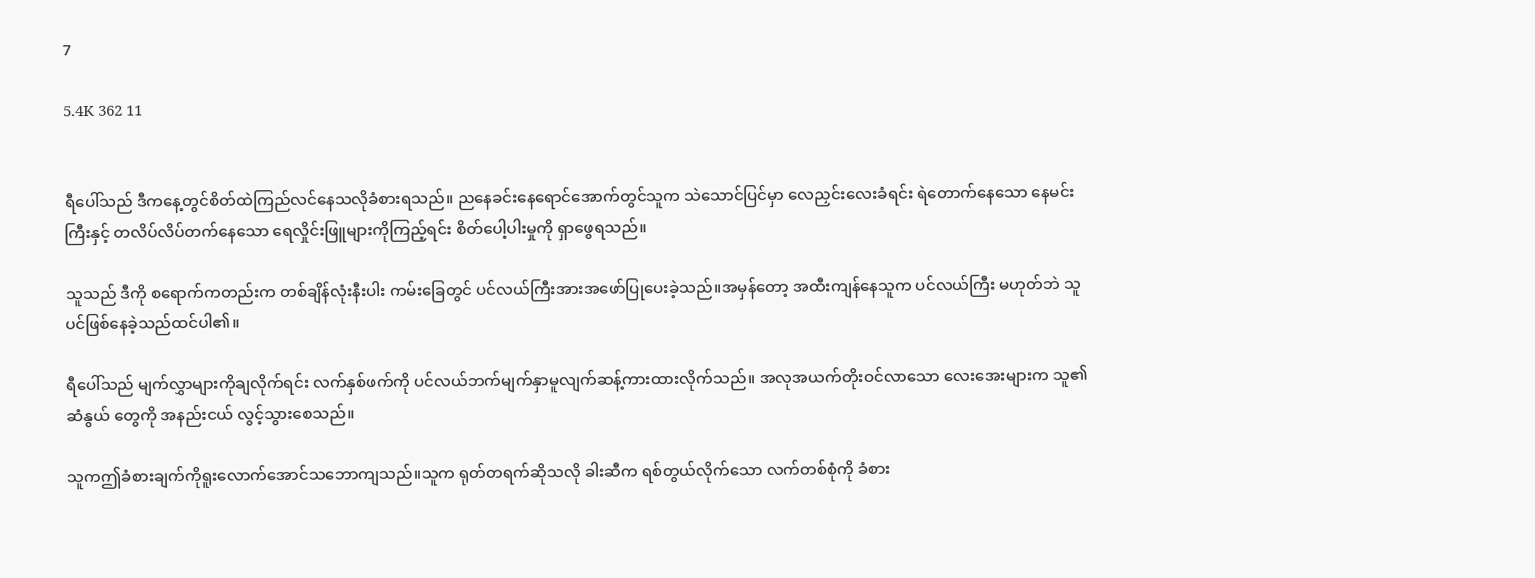7

5.4K 362 11


ရီပေါ်သည် ဒီကနေ့တွင်စိတ်ထဲကြည်လင်နေသလိုခံစားရသည်။ ညနေခင်းနေရောင်အောက်တွင်သူက သဲသောင်ပြင်မှာ လေညှင်းလေးခံရင်း ရဲတောက်နေသော နေမင်းကြီးနှင့် တလိပ်လိပ်တက်နေသော ရေလှိုင်းဖြူများကိုကြည့်ရင်း စိတ်ပေါ့ပါးမှုကို ရှာဖွေရသည်။

သူသည် ဒီကို စရောက်ကတည်းက တစ်ချိန်လုံးနီးပါး ကမ်းခြေတွင် ပင်လယ်ကြီးအားအဖော်ပြုပေးခဲ့သည်။အမှန်တော့ အထီးကျန်နေသူက ပင်လယ်ကြီး မဟုတ်ဘဲ သူပင်ဖြစ်နေခဲ့သည်ထင်ပါ၏။

ရီပေါ်သည် မျက်လွှာများကိုချလိုက်ရင်း လက်နှစ်ဖက်ကို ပင်လယ်ဘက်မျက်နှာမူလျက်ဆန့်ကားထားလိုက်သည်။ အလုအယက်တိုးဝင်လာသော လေးအေးများက သူ၏ဆံနွယ် တွေကို အနည်းငယ် လွင့်သွားစေသည်။

သူကဤခံစားချက်ကိုရူးလောက်အောင်သဘောကျသည်။သူက ရုတ်တရက်ဆိုသလို ခါးဆီက ရစ်တွယ်လိုက်သော လက်တစ်စုံကို ခံစား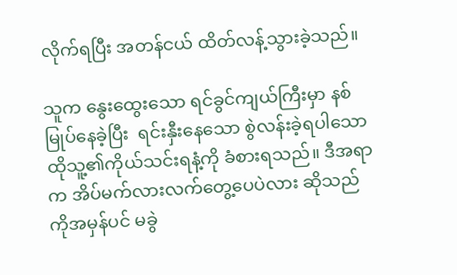လိုက်ရပြီး အတန်ငယ် ထိတ်လန့်သွားခဲ့သည်။

သူက နွေးထွေးသော ရင်ခွင်ကျယ်ကြီးမှာ နစ်မြုပ်နေခဲ့ပြီး  ရင်းနှီးနေသော စွဲလန်းခဲ့ရပါသော ထိုသူ့၏ကိုယ်သင်းရနံ့ကို ခံစားရသည်။ ဒီအရာက အိပ်မက်လားလက်တွေ့ပေပဲလား ဆိုသည်ကိုအမှန်ပင် မခွဲ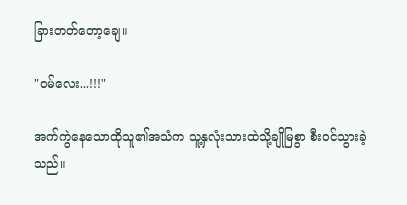ခြားတတ်တော့ချေ။

"ဝမ်လေး...!!!"

အက်ကွဲနေသောထိုသူ၏အသံက သူ့နှလုံးသားထဲသို့ချိုမြစွာ စီးဝင်သွားခဲ့သည်။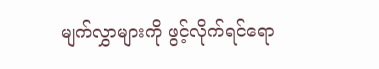မျက်လွှာများကို ဖွင့်လိုက်ရင်ရော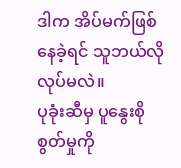ဒါက အိပ်မက်ဖြစ်နေခဲ့ရင် သူဘယ်လိုလုပ်မလဲ။
ပုခုံးဆီမှ ပူနွေးစိုစွတ်မှုကို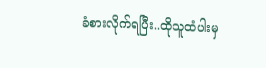ခံစားလိုက်ရပြီး..ထိုသူထံပါးမှ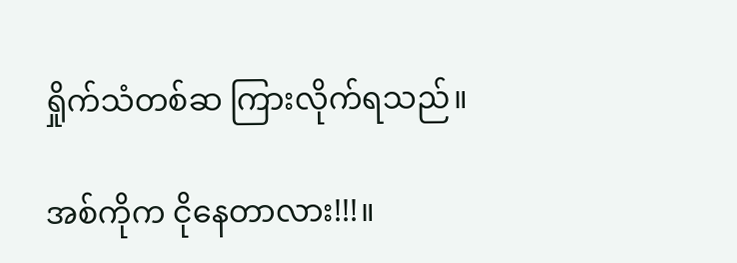ရှိုက်သံတစ်ဆ ကြားလိုက်ရသည်။

အစ်ကိုက ငိုနေတာလား!!!။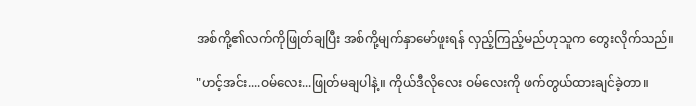အစ်ကို့၏လက်ကိုဖြုတ်ချပြီး အစ်ကို့မျက်နှာမော်ဖူးရန် လှည့်ကြည့်မည်ဟုသူက တွေးလိုက်သည်။

"ဟင့်အင်း....ဝမ်လေး...ဖြုတ်မချပါနဲ့။ ကိုယ်ဒီလိုလေး ဝမ်လေးကို ဖက်တွယ်ထားချင်ခဲ့တာ။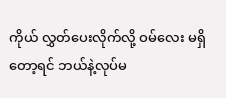ကိုယ် လွှတ်ပေးလိုက်လို့ ဝမ်လေး မရှိတော့ရင် ဘယ်နဲ့လုပ်မ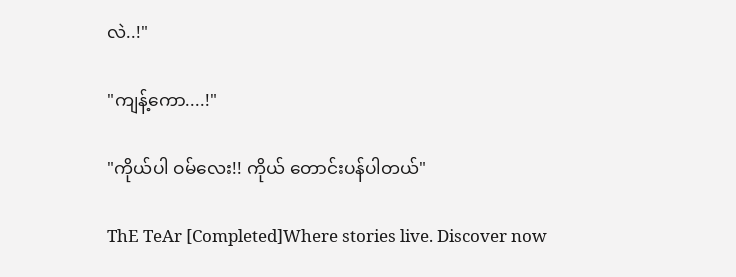လဲ..!"

"ကျန့်ကော....!"

"ကိုယ်ပါ ဝမ်လေး!! ကိုယ် တောင်းပန်ပါတယ်"

ThE TeAr [Completed]Where stories live. Discover now